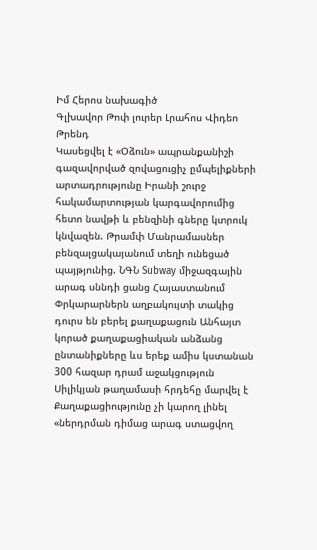Իմ Հերոս նախագիծ
Գլխավոր Թոփ լուրեր Լրահոս Վիդեո Թրենդ
Կասեցվել է «Օձուն» ապրանքանիշի գազավորված զովացուցիչ ըմպելիքների արտադրությունը Իրանի շուրջ հակամարտության կարգավորումից հետո նավթի և բենզինի գները կտրուկ կնվազեն. Թրամփ Մանրամասներ բենզալցակայանում տեղի ունեցած պայթյունից. ՆԳՆ Subway միջազգային արագ սննդի ցանց Հայաստանում Փրկարարներն աղբակույտի տակից դուրս են բերել քաղաքացուն Անհայտ կորած քաղաքացիական անձանց ընտանիքները ևս երեք ամիս կստանան 300 հազար դրամ աջակցություն Սիլիկյան թաղամասի հրդեհը մարվել է Քաղաքացիությունը չի կարող լինել «ներդրման դիմաց արագ ստացվող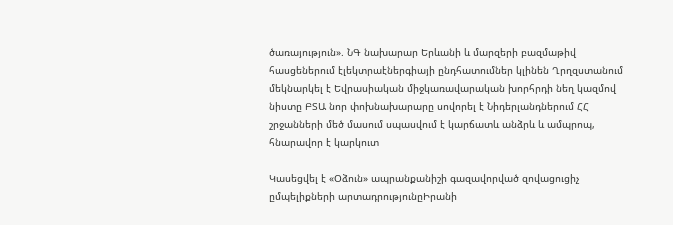ծառայություն». ՆԳ նախարար Երևանի և մարզերի բազմաթիվ հասցեներում էլեկտրաէներգիայի ընդհատումներ կլինեն Ղրղզստանում մեկնարկել է Եվրասիական միջկառավարական խորհրդի նեղ կազմով նիստը ԲՏԱ նոր փոխնախարարը սովորել է Նիդերլանդներում ՀՀ շրջանների մեծ մասում սպասվում է կարճատև անձրև և ամպրոպ, հնարավոր է կարկուտ

Կասեցվել է «Օձուն» ապրանքանիշի գազավորված զովացուցիչ ըմպելիքների արտադրությունըԻրանի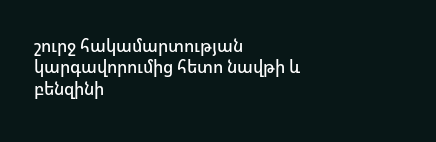շուրջ հակամարտության կարգավորումից հետո նավթի և բենզինի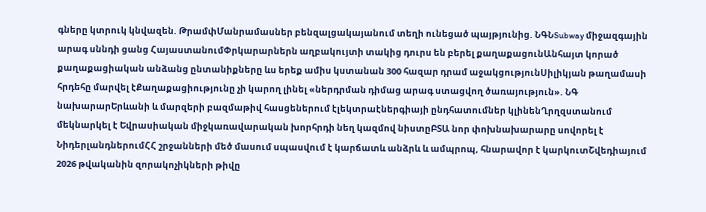գները կտրուկ կնվազեն. ԹրամփՄանրամասներ բենզալցակայանում տեղի ունեցած պայթյունից. ՆԳՆSubway միջազգային արագ սննդի ցանց ՀայաստանումՓրկարարներն աղբակույտի տակից դուրս են բերել քաղաքացունԱնհայտ կորած քաղաքացիական անձանց ընտանիքները ևս երեք ամիս կստանան 300 հազար դրամ աջակցությունՍիլիկյան թաղամասի հրդեհը մարվել էՔաղաքացիությունը չի կարող լինել «ներդրման դիմաց արագ ստացվող ծառայություն». ՆԳ նախարարԵրևանի և մարզերի բազմաթիվ հասցեներում էլեկտրաէներգիայի ընդհատումներ կլինենՂրղզստանում մեկնարկել է Եվրասիական միջկառավարական խորհրդի նեղ կազմով նիստըԲՏԱ նոր փոխնախարարը սովորել է ՆիդերլանդներումՀՀ շրջանների մեծ մասում սպասվում է կարճատև անձրև և ամպրոպ, հնարավոր է կարկուտՇվեդիայում 2026 թվականին զորակոչիկների թիվը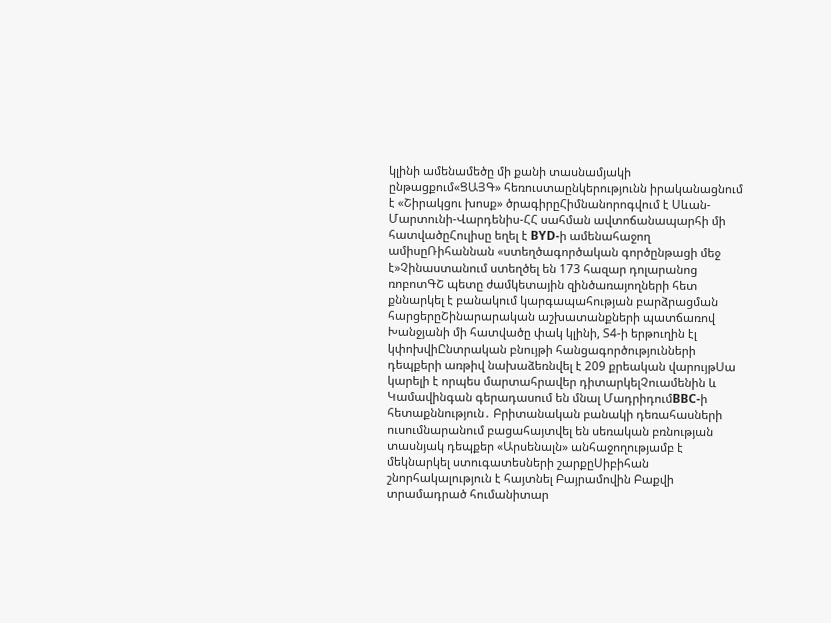կլինի ամենամեծը մի քանի տասնամյակի ընթացքում«ՑԱՅԳ» հեռուստաընկերությունն իրականացնում է «Շիրակցու խոսք» ծրագիրըՀիմնանորոգվում է Սևան-Մարտունի-Վարդենիս-ՀՀ սահման ավտոճանապարհի մի հատվածըՀուլիսը եղել է BYD-ի ամենահաջող ամիսըՌիհաննան «ստեղծագործական գործընթացի մեջ է»Չինաստանում ստեղծել են 173 հազար դոլարանոց ռոբոտԳՇ պետը ժամկետային զինծառայողների հետ քննարկել է բանակում կարգապահության բարձրացման հարցերըՇինարարական աշխատանքների պատճառով Խանջյանի մի հատվածը փակ կլինի, Տ4-ի երթուղին էլ կփոխվիԸնտրական բնույթի հանցագործությունների դեպքերի առթիվ նախաձեռնվել է 209 քրեական վարույթՍա կարելի է որպես մարտահրավեր դիտարկելՉուամենին և Կամավինգան գերադասում են մնալ ՄադրիդումBBC-ի հետաքննություն․ Բրիտանական բանակի դեռահասների ուսումնարանում բացահայտվել են սեռական բռնության տասնյակ դեպքեր «Արսենալն» անհաջողությամբ է մեկնարկել ստուգատեսների շարքըՍիբիհան շնորհակալություն է հայտնել Բայրամովին Բաքվի տրամադրած հումանիտար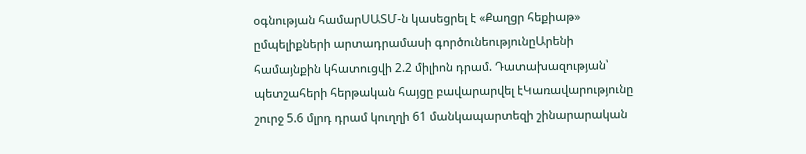օգնության համարՍԱՏՄ-ն կասեցրել է «Քաղցր հեքիաթ» ըմպելիքների արտադրամասի գործունեությունըԱրենի համայնքին կհատուցվի 2.2 միլիոն դրամ. Դատախազության՝ պետշահերի հերթական հայցը բավարարվել էԿառավարությունը շուրջ 5.6 մլրդ դրամ կուղղի 61 մանկապարտեզի շինարարական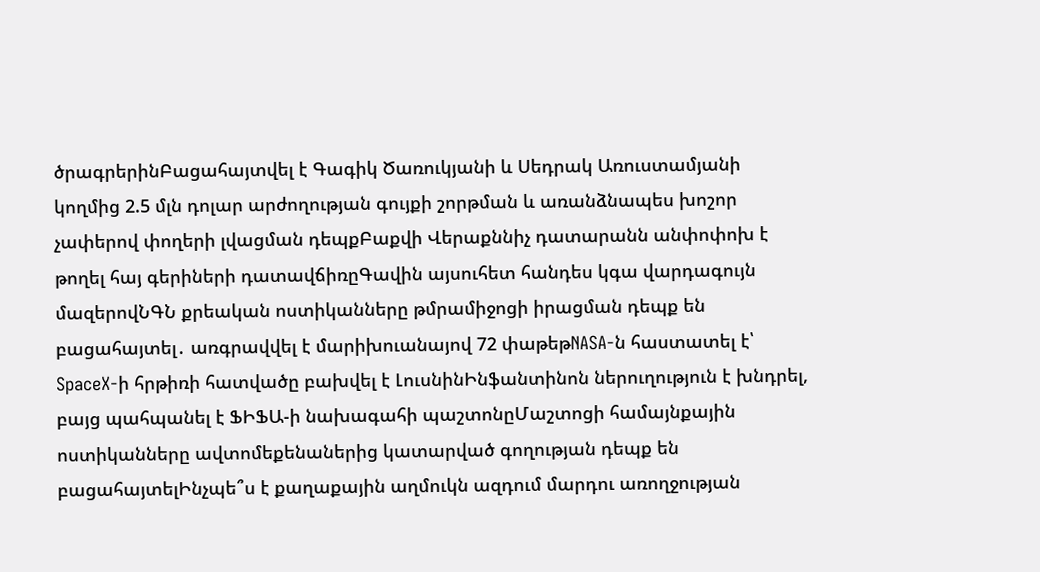ծրագրերինԲացահայտվել է Գագիկ Ծառուկյանի և Սեդրակ Առուստամյանի կողմից 2.5 մլն դոլար արժողության գույքի շորթման և առանձնապես խոշոր չափերով փողերի լվացման դեպքԲաքվի Վերաքննիչ դատարանն անփոփոխ է թողել հայ գերիների դատավճիռըԳավին այսուհետ հանդես կգա վարդագույն մազերովՆԳՆ քրեական ոստիկանները թմրամիջոցի իրացման դեպք են բացահայտել․ առգրավվել է մարիխուանայով 72 փաթեթNASA-ն հաստատել է՝ SpaceX-ի հրթիռի հատվածը բախվել է ԼուսնինԻնֆանտինոն ներուղություն է խնդրել, բայց պահպանել է ՖԻՖԱ-ի նախագահի պաշտոնըՄաշտոցի համայնքային ոստիկանները ավտոմեքենաներից կատարված գողության դեպք են բացահայտելԻնչպե՞ս է քաղաքային աղմուկն ազդում մարդու առողջության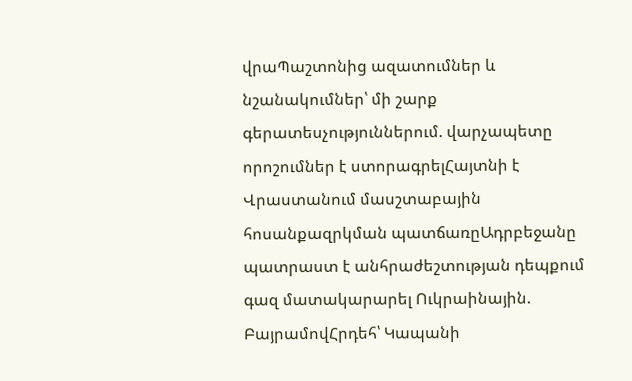վրաՊաշտոնից ազատումներ և նշանակումներ՝ մի շարք գերատեսչություններում. վարչապետը որոշումներ է ստորագրելՀայտնի է Վրաստանում մասշտաբային հոսանքազրկման պատճառըԱդրբեջանը պատրաստ է անհրաժեշտության դեպքում գազ մատակարարել Ուկրաինային. ԲայրամովՀրդեհ՝ Կապանի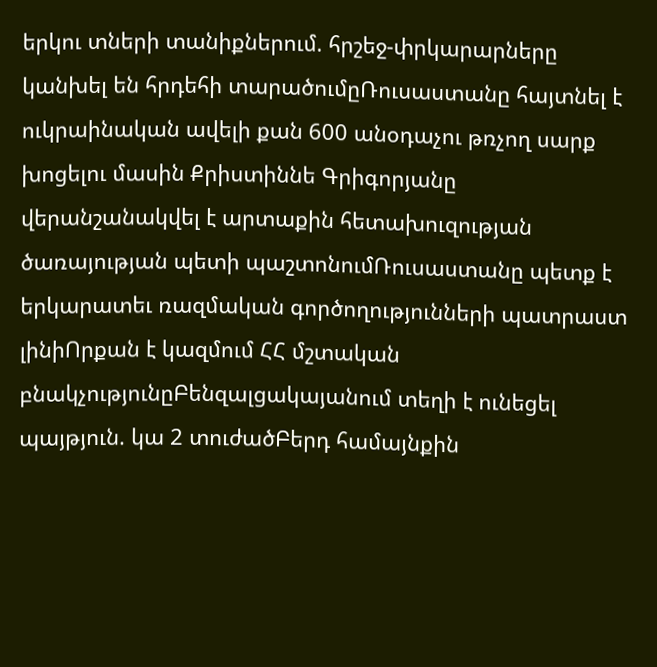երկու տների տանիքներում. հրշեջ-փրկարարները կանխել են հրդեհի տարածումըՌուսաստանը հայտնել է ուկրաինական ավելի քան 600 անօդաչու թռչող սարք խոցելու մասին Քրիստիննե Գրիգորյանը վերանշանակվել է արտաքին հետախուզության ծառայության պետի պաշտոնումՌուսաստանը պետք է երկարատեւ ռազմական գործողությունների պատրաստ լինիՈրքան է կազմում ՀՀ մշտական բնակչությունըԲենզալցակայանում տեղի է ունեցել պայթյուն. կա 2 տուժածԲերդ համայնքին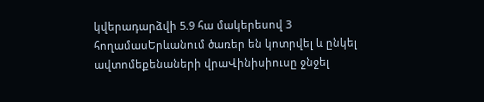կվերադարձվի 5.9 հա մակերեսով 3 հողամասԵրևանում ծառեր են կոտրվել և ընկել ավտոմեքենաների վրաՎինիսիուսը ջնջել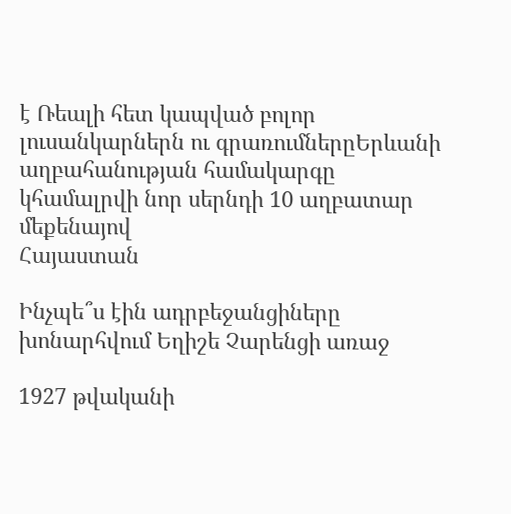է Ռեալի հետ կապված բոլոր լուսանկարներն ու գրառումներըԵրևանի աղբահանության համակարգը կհամալրվի նոր սերնդի 10 աղբատար մեքենայով
Հայաստան

Ինչպե՞ս էին ադրբեջանցիները խոնարհվում Եղիշե Չարենցի առաջ

1927 թվականի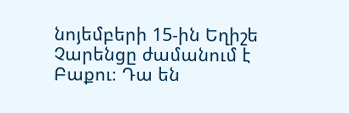նոյեմբերի 15-ին Եղիշե Չարենցը ժամանում է Բաքու։ Դա են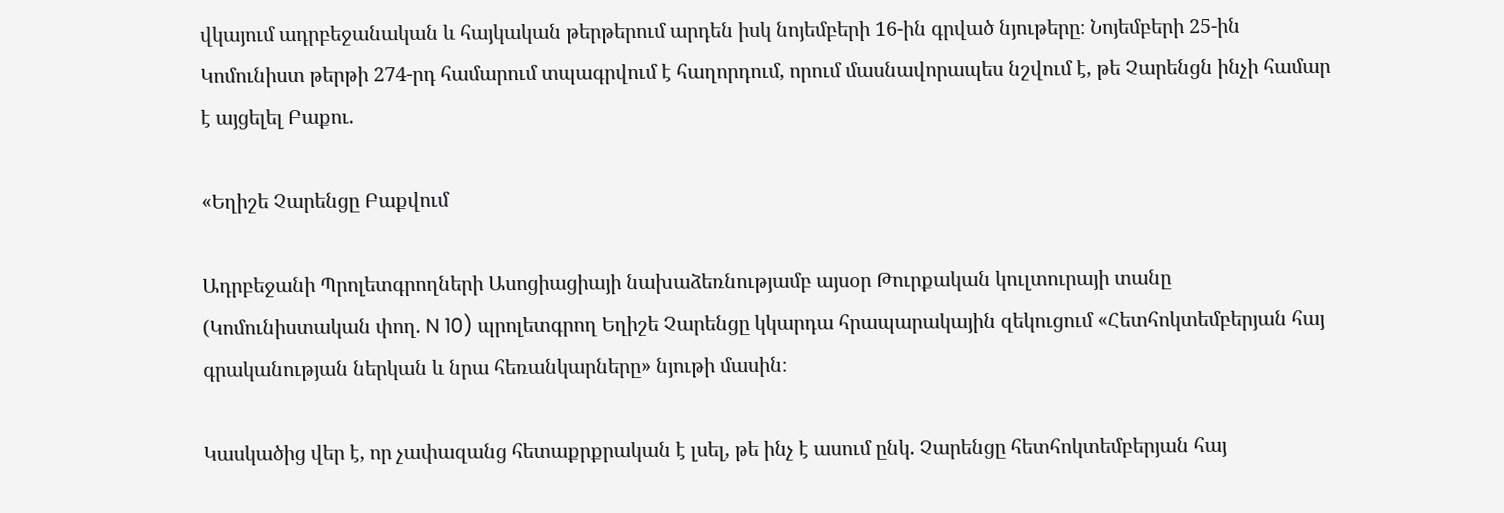վկայում ադրբեջանական և հայկական թերթերում արդեն իսկ նոյեմբերի 16-ին գրված նյութերը։ Նոյեմբերի 25-ին Կոմունիստ թերթի 274-րդ համարում տպագրվում է հաղորդում, որում մասնավորապես նշվում է, թե Չարենցն ինչի համար է այցելել Բաքու.

«Եղիշե Չարենցը Բաքվում

Ադրբեջանի Պրոլետգրողների Ասոցիացիայի նախաձեռնությամբ այսօր Թուրքական կուլտուրայի տանը (Կոմունիստական փող. N 10) պրոլետգրող Եղիշե Չարենցը կկարդա հրապարակային զեկուցում «Հետհոկտեմբերյան հայ գրականության ներկան և նրա հեռանկարները» նյութի մասին։

Կասկածից վեր է, որ չափազանց հետաքրքրական է լսել, թե ինչ է ասում ընկ. Չարենցը հետհոկտեմբերյան հայ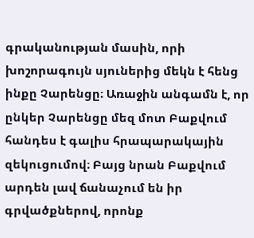գրականության մասին, որի խոշորագույն սյուներից մեկն է հենց ինքը Չարենցը։ Առաջին անգամն է, որ ընկեր Չարենցը մեզ մոտ Բաքվում հանդես է գալիս հրապարակային զեկուցումով։ Բայց նրան Բաքվում արդեն լավ ճանաչում են իր գրվածքներով, որոնք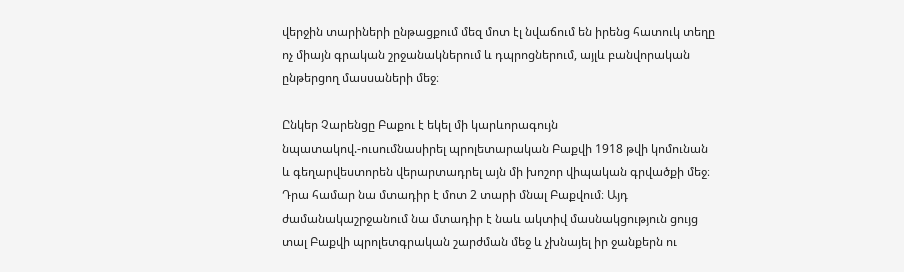վերջին տարիների ընթացքում մեզ մոտ էլ նվաճում են իրենց հատուկ տեղը ոչ միայն գրական շրջանակներում և դպրոցներում, այլև բանվորական ընթերցող մասսաների մեջ։

Ընկեր Չարենցը Բաքու է եկել մի կարևորագույն նպատակով.-ուսումնասիրել պրոլետարական Բաքվի 1918 թվի կոմունան և գեղարվեստորեն վերարտադրել այն մի խոշոր վիպական գրվածքի մեջ։ Դրա համար նա մտադիր է մոտ 2 տարի մնալ Բաքվում։ Այդ ժամանակաշրջանում նա մտադիր է նաև ակտիվ մասնակցություն ցույց տալ Բաքվի պրոլետգրական շարժման մեջ և չխնայել իր ջանքերն ու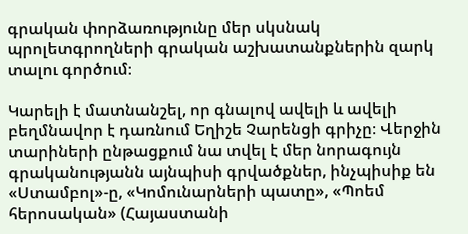գրական փորձառությունը մեր սկսնակ պրոլետգրողների գրական աշխատանքներին զարկ տալու գործում։

Կարելի է մատնանշել, որ գնալով ավելի և ավելի բեղմնավոր է դառնում Եղիշե Չարենցի գրիչը։ Վերջին տարիների ընթացքում նա տվել է մեր նորագույն գրականությանն այնպիսի գրվածքներ, ինչպիսիք են «Ստամբոլ»-ը, «Կոմունարների պատը», «Պոեմ հերոսական» (Հայաստանի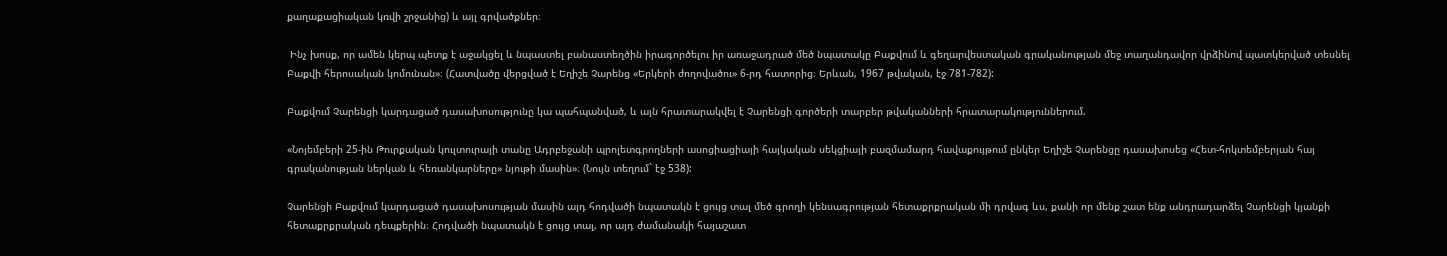քաղաքացիական կռվի շրջանից) և այլ գրվածքներ։

 Ինչ խոսք, որ ամեն կերպ պետք է աջակցել և նպաստել բանաստեղծին իրագործելու իր առաջադրած մեծ նպատակը Բաքվում և գեղարվեստական գրականության մեջ տաղանդավոր վրձինով պատկերված տեսնել Բաքվի հերոսական կոմունան»։ (Հատվածը վերցված է Եղիշե Չարենց «Երկերի ժողովածու» 6-րդ հատորից։ Երևան, 1967 թվական, էջ 781-782):

Բաքվում Չարենցի կարդացած դասախոսությունը կա պահպանված, և այն հրատարակվել է Չարենցի գործերի տարբեր թվականների հրատարակություններում.

«Նոյեմբերի 25-ին Թուրքական կուլտուրայի տանը Ադրբեջանի պրոլետգրողների ասոցիացիայի հայկական սեկցիայի բազմամարդ հավաքույթում ընկեր Եղիշե Չարենցը դասախոսեց «Հետ-հոկտեմբերյան հայ գրականության ներկան և հեռանկարները» նյութի մասին»։ (Նույն տեղում` էջ 538):

Չարենցի Բաքվում կարդացած դասախոսության մասին այդ հոդվածի նպատակն է ցույց տալ մեծ գրողի կենսագրության հետաքրքրական մի դրվագ ևս, քանի որ մենք շատ ենք անդրադարձել Չարենցի կյանքի հետաքրքրական դեպքերին։ Հոդվածի նպատակն է ցույց տալ, որ այդ ժամանակի հայաշատ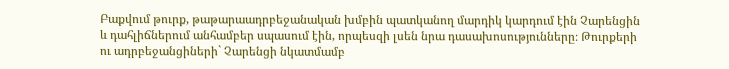Բաքվում թուրք, թաթարաադրբեջանական խմբին պատկանող մարդիկ կարդում էին Չարենցին և դահլիճներում անհամբեր սպասում էին, որպեսզի լսեն նրա դասախոսությունները։ Թուրքերի ու ադրբեջանցիների` Չարենցի նկատմամբ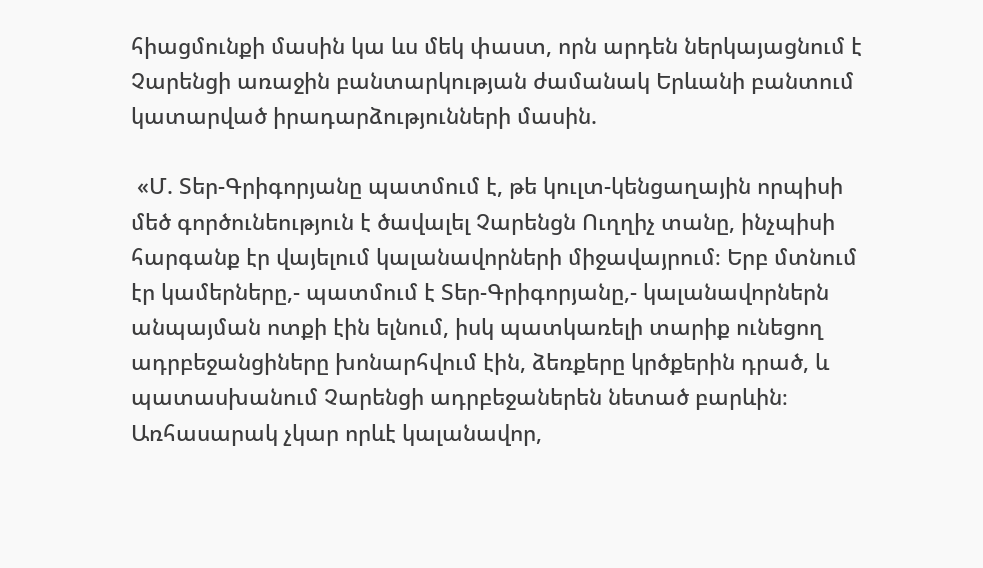հիացմունքի մասին կա ևս մեկ փաստ, որն արդեն ներկայացնում է Չարենցի առաջին բանտարկության ժամանակ Երևանի բանտում կատարված իրադարձությունների մասին.

 «Մ. Տեր-Գրիգորյանը պատմում է, թե կուլտ-կենցաղային որպիսի մեծ գործունեություն է ծավալել Չարենցն Ուղղիչ տանը, ինչպիսի հարգանք էր վայելում կալանավորների միջավայրում։ Երբ մտնում էր կամերները,- պատմում է Տեր-Գրիգորյանը,- կալանավորներն անպայման ոտքի էին ելնում, իսկ պատկառելի տարիք ունեցող ադրբեջանցիները խոնարհվում էին, ձեռքերը կրծքերին դրած, և պատասխանում Չարենցի ադրբեջաներեն նետած բարևին։ Առհասարակ չկար որևէ կալանավոր,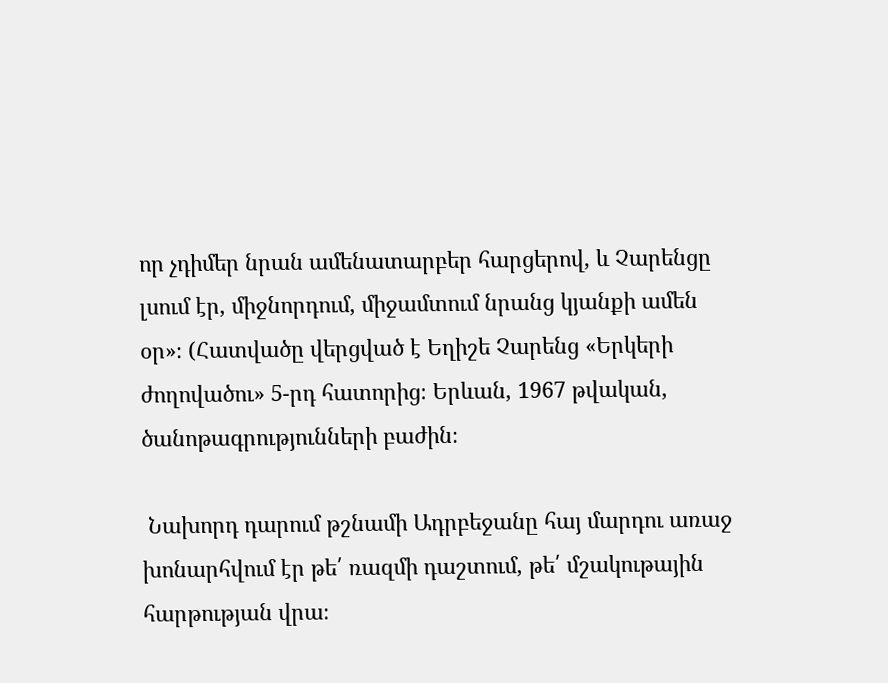որ չդիմեր նրան ամենատարբեր հարցերով, և Չարենցը լսում էր, միջնորդում, միջամտում նրանց կյանքի ամեն օր»։ (Հատվածը վերցված է Եղիշե Չարենց «Երկերի ժողովածու» 5-րդ հատորից։ Երևան, 1967 թվական, ծանոթագրությունների բաժին։

 Նախորդ դարում թշնամի Ադրբեջանը հայ մարդու առաջ խոնարհվում էր թե՛ ռազմի դաշտում, թե՛ մշակութային հարթության վրա։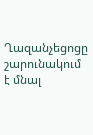Ղազանչեցոցը շարունակում է մնալ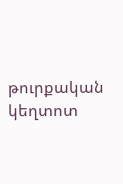թուրքական կեղտոտ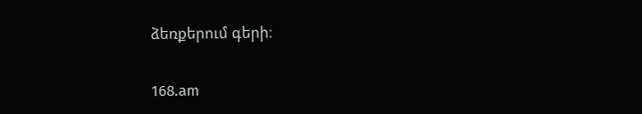ձեռքերում գերի։

168.am